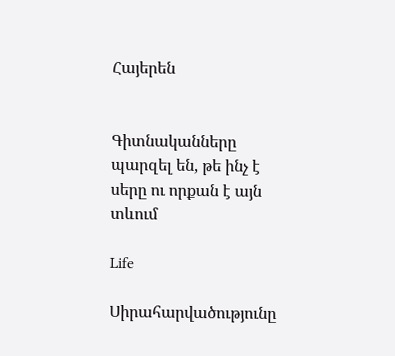Հայերեն


Գիտնականները պարզել են, թե ինչ է սերը ու որքան է այն տևում

Life

Սիրահարվածությունը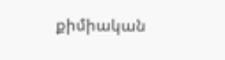քիմիական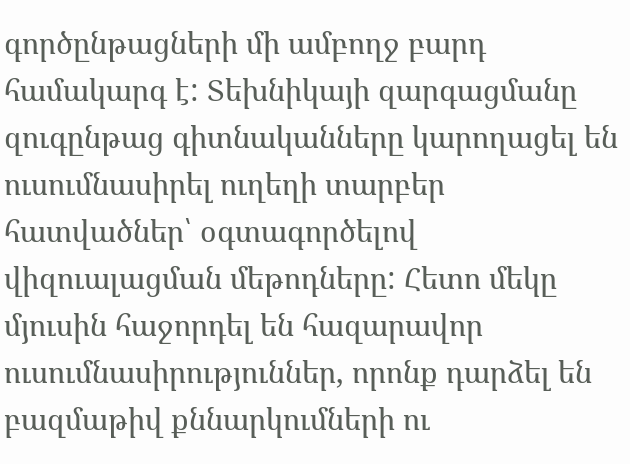գործընթացների մի ամբողջ բարդ համակարգ է: Տեխնիկայի զարգացմանը զուգընթաց գիտնականները կարողացել են ուսումնասիրել ուղեղի տարբեր հատվածներ՝ օգտագործելով վիզուալացման մեթոդները: Հետո մեկը մյուսին հաջորդել են հազարավոր ուսումնասիրություններ, որոնք դարձել են բազմաթիվ քննարկումների ու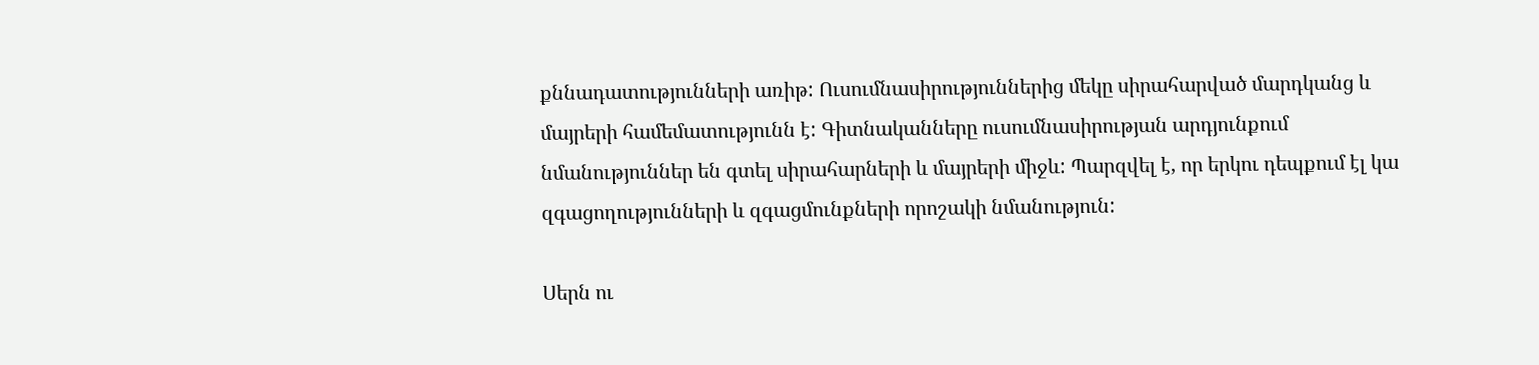քննադատությունների առիթ: Ուսումնասիրություններից մեկը սիրահարված մարդկանց և մայրերի համեմատությունն է: Գիտնականները ուսումնասիրության արդյունքում նմանություններ են գտել սիրահարների և մայրերի միջև: Պարզվել է, որ երկու դեպքում էլ կա զգացողությունների և զգացմունքների որոշակի նմանություն:

Սերն ու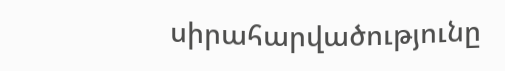սիրահարվածությունը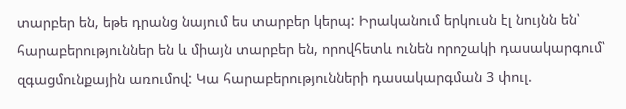տարբեր են, եթե դրանց նայում ես տարբեր կերպ: Իրականում երկուսն էլ նույնն են՝ հարաբերություններ են և միայն տարբեր են, որովհետև ունեն որոշակի դասակարգում՝ զգացմունքային առումով: Կա հարաբերությունների դասակարգման 3 փուլ.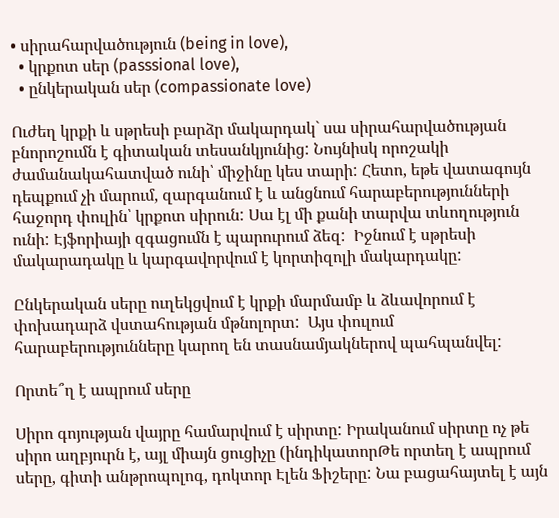• սիրահարվածություն (being in love),
  • կրքոտ սեր (passsional love),
  • ընկերական սեր (compassionate love)

Ուժեղ կրքի և սթրեսի բարձր մակարդակ` սա սիրահարվածության բնորոշումն է գիտական տեսանկյունից: Նույնիսկ որոշակի ժամանակահատված ունի՝ միջինը կես տարի: Հետո, եթե վատագույն դեպքում չի մարում, զարգանում է և անցնում հարաբերությունների հաջորդ փուլին՝ կրքոտ սիրուն: Սա էլ մի քանի տարվա տևողություն ունի: Էյֆորիայի զգացումն է պարուրում ձեզ:  Իջնում է սթրեսի մակարադակը և կարգավորվում է կորտիզոլի մակարդակը:

Ընկերական սերը ուղեկցվում է կրքի մարմամբ և ձևավորում է փոխադարձ վստահության մթնոլորտ:  Այս փուլում հարաբերությունները կարող են տասնամյակներով պահպանվել:

Որտե՞ղ է ապրում սերը

Սիրո գոյության վայրը համարվում է սիրտը: Իրականում սիրտը ոչ թե սիրո աղբյուրն է, այլ միայն ցուցիչը (ինդիկատորԹե որտեղ է ապրում սերը, գիտի անթրոպոլոգ, դոկտոր Էլեն Ֆիշերը: Նա բացահայտել է այն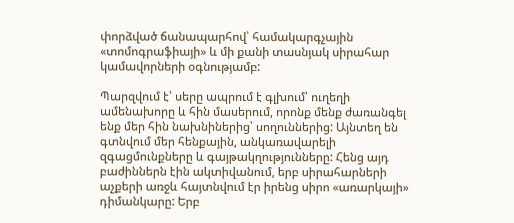փորձված ճանապարհով՝ համակարգչային «տոմոգրաֆիայի» և մի քանի տասնյակ սիրահար կամավորների օգնությամբ:

Պարզվում է՝ սերը ապրում է գլխում՝ ուղեղի ամենախորը և հին մասերում, որոնք մենք ժառանգել ենք մեր հին նախնիներից՝ սողուններից: Այնտեղ են գտնվում մեր հենքային, անկառավարելի զգացմունքները և գայթակղությունները: Հենց այդ բաժիններն էին ակտիվանում, երբ սիրահարների աչքերի առջև հայտնվում էր իրենց սիրո «առարկայի» դիմանկարը: Երբ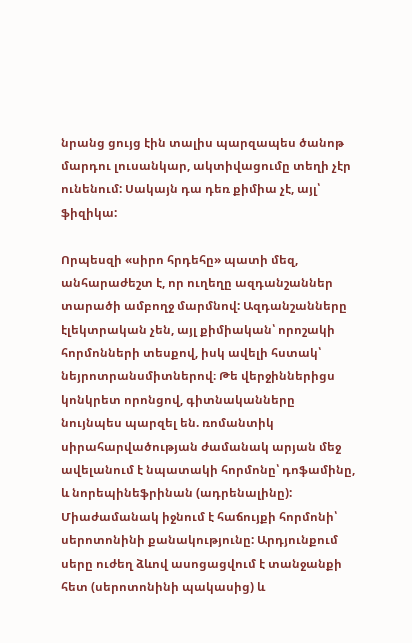նրանց ցույց էին տալիս պարզապես ծանոթ մարդու լուսանկար, ակտիվացումը տեղի չէր ունենում: Սակայն դա դեռ քիմիա չէ, այլ՝ ֆիզիկա:

Որպեսզի «սիրո հրդեհը» պատի մեզ, անհարաժեշտ է, որ ուղեղը ազդանշաններ տարածի ամբողջ մարմնով: Ազդանշանները էլեկտրական չեն, այլ քիմիական՝ որոշակի հորմոնների տեսքով, իսկ ավելի հստակ՝ նեյրոտրանսմիտներով։ Թե վերջիններիցս կոնկրետ որոնցով, գիտնականները նույնպես պարզել են. ռոմանտիկ սիրահարվածության ժամանակ արյան մեջ ավելանում է նպատակի հորմոնը՝ դոֆամինը, և նորեպինեֆրինան (ադրենալինը): Միաժամանակ իջնում է հաճույքի հորմոնի՝ սերոտոնինի քանակությունը: Արդյունքում սերը ուժեղ ձևով ասոցացվում է տանջանքի հետ (սերոտոնինի պակասից) և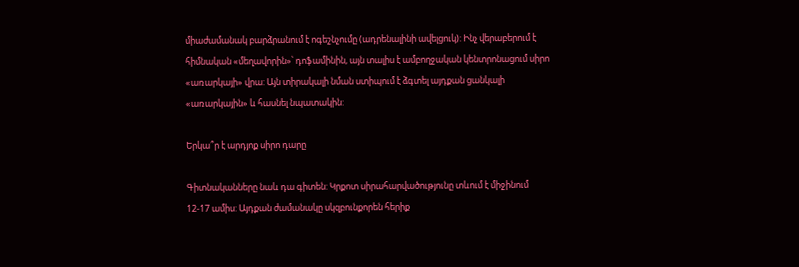միաժամանակ բարձրանում է ոգեշնչումը (ադրենալինի ավելցուկ): Ինչ վերաբերում է հիմնական «մեղավորին»՝ դոֆամինին, այն տալիս է ամբողջական կենտրոնացում սիրո «առարկայի» վրա: Այն տիրակալի նման ստիպում է ձգտել այդքան ցանկալի «առարկային» և հասնել նպատակին:

Երկա՞ր է արդյոք սիրո դարը

Գիտնականները նաև դա գիտեն: Կրքոտ սիրահարվածությունը տևում է միջինում 12-17 ամիս: Այդքան ժամանակը սկզբունքորեն հերիք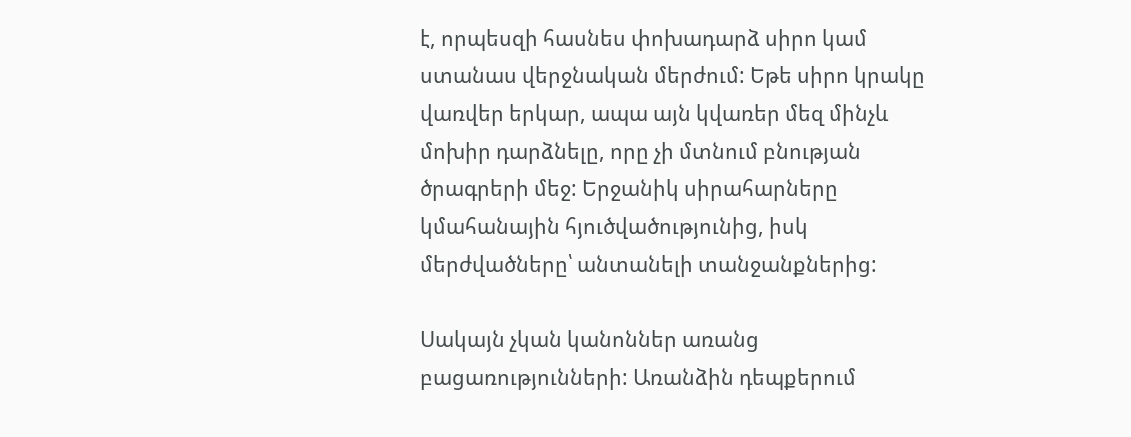է, որպեսզի հասնես փոխադարձ սիրո կամ ստանաս վերջնական մերժում: Եթե սիրո կրակը վառվեր երկար, ապա այն կվառեր մեզ մինչև մոխիր դարձնելը, որը չի մտնում բնության ծրագրերի մեջ: Երջանիկ սիրահարները կմահանային հյուծվածությունից, իսկ մերժվածները՝ անտանելի տանջանքներից:

Սակայն չկան կանոններ առանց բացառությունների: Առանձին դեպքերում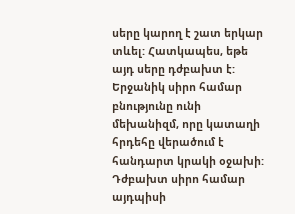սերը կարող է շատ երկար տևել: Հատկապես, եթե այդ սերը դժբախտ է: Երջանիկ սիրո համար բնությունը ունի մեխանիզմ, որը կատաղի հրդեհը վերածում է հանդարտ կրակի օջախի: Դժբախտ սիրո համար այդպիսի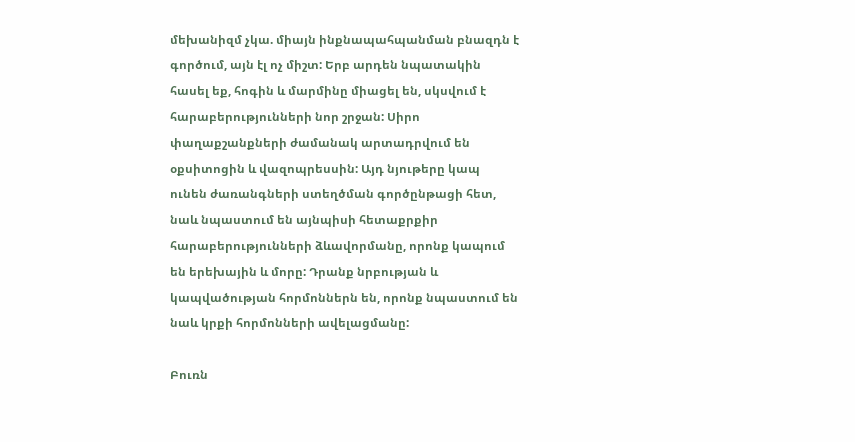մեխանիզմ չկա. միայն ինքնապահպանման բնազդն է գործում, այն էլ ոչ միշտ: Երբ արդեն նպատակին հասել եք, հոգին և մարմինը միացել են, սկսվում է հարաբերությունների նոր շրջան: Սիրո փաղաքշանքների ժամանակ արտադրվում են օքսիտոցին և վազոպրեսսին: Այդ նյութերը կապ ունեն ժառանգների ստեղծման գործընթացի հետ, նաև նպաստում են այնպիսի հետաքրքիր հարաբերությունների ձևավորմանը, որոնք կապում են երեխային և մորը: Դրանք նրբության և կապվածության հորմոններն են, որոնք նպաստում են նաև կրքի հորմոնների ավելացմանը:

Բուռն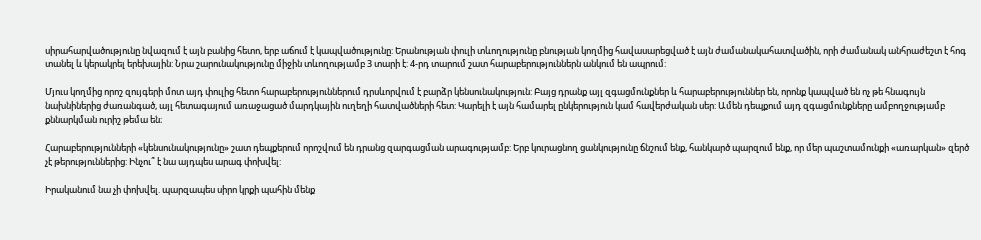սիրահարվածությունը նվազում է այն բանից հետո, երբ աճում է կապվածությունը: Երանության փուլի տևողությունը բնության կողմից հավասարեցված է այն ժամանակահատվածին, որի ժամանակ անհրաժեշտ է հոգ տանել և կերակրել երեխային: Նրա շարունակությունը միջին տևողությամբ 3 տարի է: 4-րդ տարում շատ հարաբերություններն անկում են ապրում:

Մյուս կողմից որոշ զույգերի մոտ այդ փուլից հետո հարաբերություններում դրսևորվում է բարձր կենսունակություն: Բայց դրանք այլ զգացմունքներ և հարաբերություններ են, որոնք կապված են ոչ թե հնագույն նախնիներից ժառանգած, այլ հետագայում առաջացած մարդկային ուղեղի հատվածների հետ: Կարելի է այն համարել ընկերություն կամ հավերժական սեր: Ամեն դեպքում այդ զգացմունքները ամբողջությամբ քննարկման ուրիշ թեմա են։

Հարաբերությունների «կենսունակությունը» շատ դեպքերում որոշվում են դրանց զարգացման արագությամբ: Երբ կուրացնող ցանկությունը ճնշում ենք, հանկարծ պարզում ենք, որ մեր պաշտամունքի «առարկան» զերծ չէ թերություններից: Ինչու՞ է նա այդպես արագ փոխվել:

Իրականում նա չի փոխվել. պարզապես սիրո կրքի պահին մենք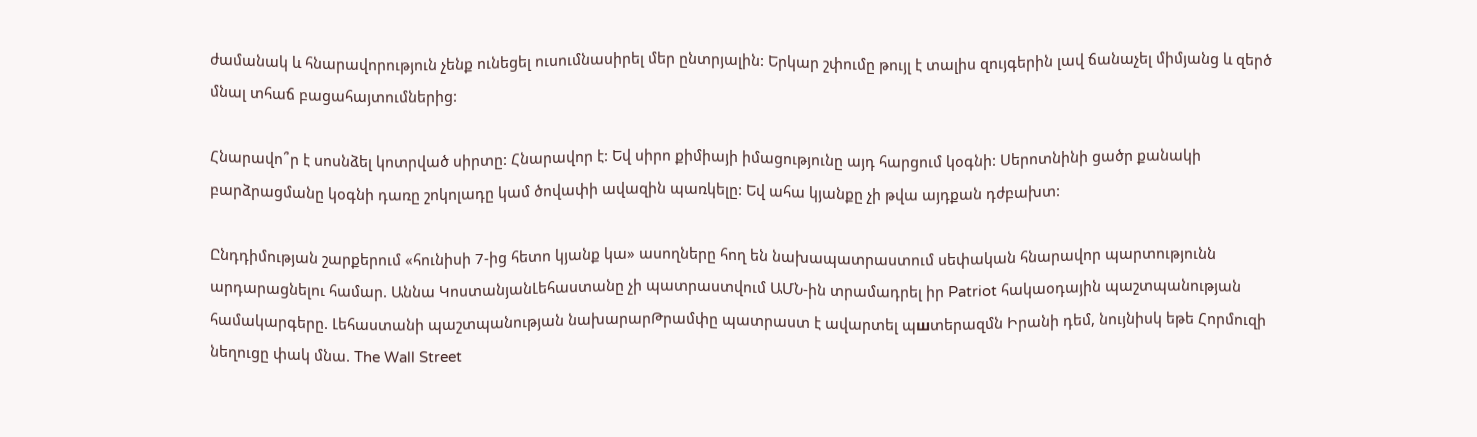ժամանակ և հնարավորություն չենք ունեցել ուսումնասիրել մեր ընտրյալին: Երկար շփումը թույլ է տալիս զույգերին լավ ճանաչել միմյանց և զերծ մնալ տհաճ բացահայտումներից:

Հնարավո՞ր է սոսնձել կոտրված սիրտը: Հնարավոր է: Եվ սիրո քիմիայի իմացությունը այդ հարցում կօգնի: Սերոտնինի ցածր քանակի բարձրացմանը կօգնի դառը շոկոլադը կամ ծովափի ավազին պառկելը: Եվ ահա կյանքը չի թվա այդքան դժբախտ:

Ընդդիմության շարքերում «հունիսի 7-ից հետո կյանք կա» ասողները հող են նախապատրաստում սեփական հնարավոր պարտությունն արդարացնելու համար. Աննա ԿոստանյանԼեհաստանը չի պատրաստվում ԱՄՆ-ին տրամադրել իր Patriot հակաօդային պաշտպանության համակարգերը. Լեհաստանի պաշտպանության նախարարԹրամփը պատրաստ է ավարտել պшտերազմն Իրանի դեմ, նույնիսկ եթե Հորմուզի նեղուցը փակ մնա. The Wall Street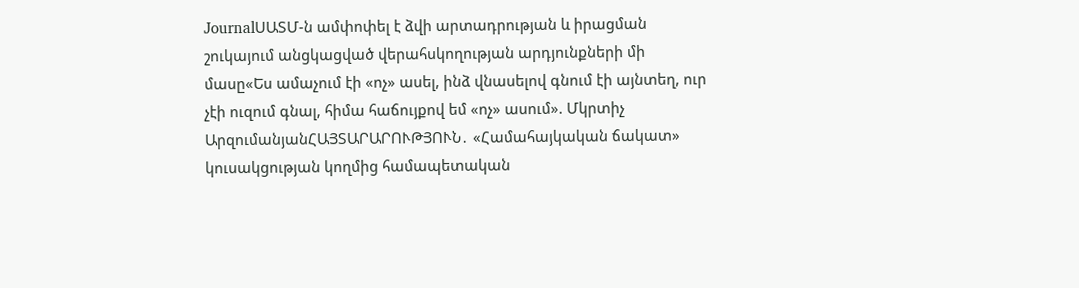JournalՍԱՏՄ-ն ամփոփել է ձվի արտադրության և իրացման շուկայում անցկացված վերահսկողության արդյունքների մի մասը«Ես ամաչում էի «ոչ» ասել, ինձ վնասելով գնում էի այնտեղ, ուր չէի ուզում գնալ, հիմա հաճույքով եմ «ոչ» ասում». Մկրտիչ ԱրզումանյանՀԱՅՏԱՐԱՐՈՒԹՅՈՒՆ․ «Համահայկական ճակատ» կուսակցության կողմից համապետական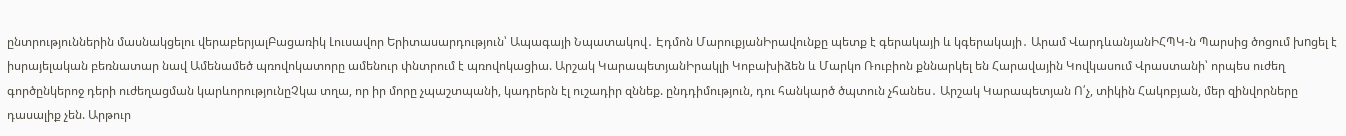ընտրություններին մասնակցելու վերաբերյալԲացառիկ Լուսավոր Երիտասարդություն՝ Ապագայի Նպատակով․ Էդմոն ՄարուքյանԻրավունքը պետք է գերակայի և կգերակայի․ Արամ ՎարդևանյանԻՀՊԿ-ն Պարսից ծոցում խnցել է իսրայելական բեռնատար նավ Ամենամեծ պռովոկատորը ամենուր փնտրում է պռովոկացիա. Արշակ ԿարապետյանԻրակլի Կոբախիձեն և Մարկո Ռուբիոն քննարկել են Հարավային Կովկասում Վրաստանի՝ որպես ուժեղ գործընկերոջ դերի ուժեղացման կարևորությունըՉկա տղա, որ իր մորը չպաշտպանի, կադրերն էլ ուշադիր զննեք. ընդդիմություն, դու հանկարծ ծպտուն չհանես․ Արշակ Կարապետյան Ո՛չ, տիկին Հակոբյան, մեր զինվորները դասալիք չեն. Արթուր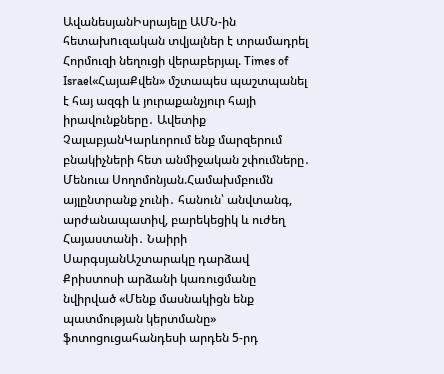ԱվանեսյանԻսրայելը ԱՄՆ-ին հետախnւզական տվյալներ է տրամադրել Հորմուզի նեղուցի վերաբերյալ. Times of Israel«ՀայաՔվեն» մշտապես պաշտպանել է հայ ազգի և յուրաքանչյուր հայի իրավունքները․ Ավետիք ՉալաբյանԿարևորում ենք մարզերում բնակիչների հետ անմիջական շփումները․ Մենուա Սողոմոնյան.Համախմբումն այլընտրանք չունի․ հանուն՝ անվտանգ, արժանապատիվ, բարեկեցիկ և ուժեղ Հայաստանի․ Նաիրի ՍարգսյանԱշտարակը դարձավ Քրիստոսի արձանի կառուցմանը նվիրված «Մենք մասնակիցն ենք պատմության կերտմանը» ֆոտոցուցահանդեսի արդեն 5-րդ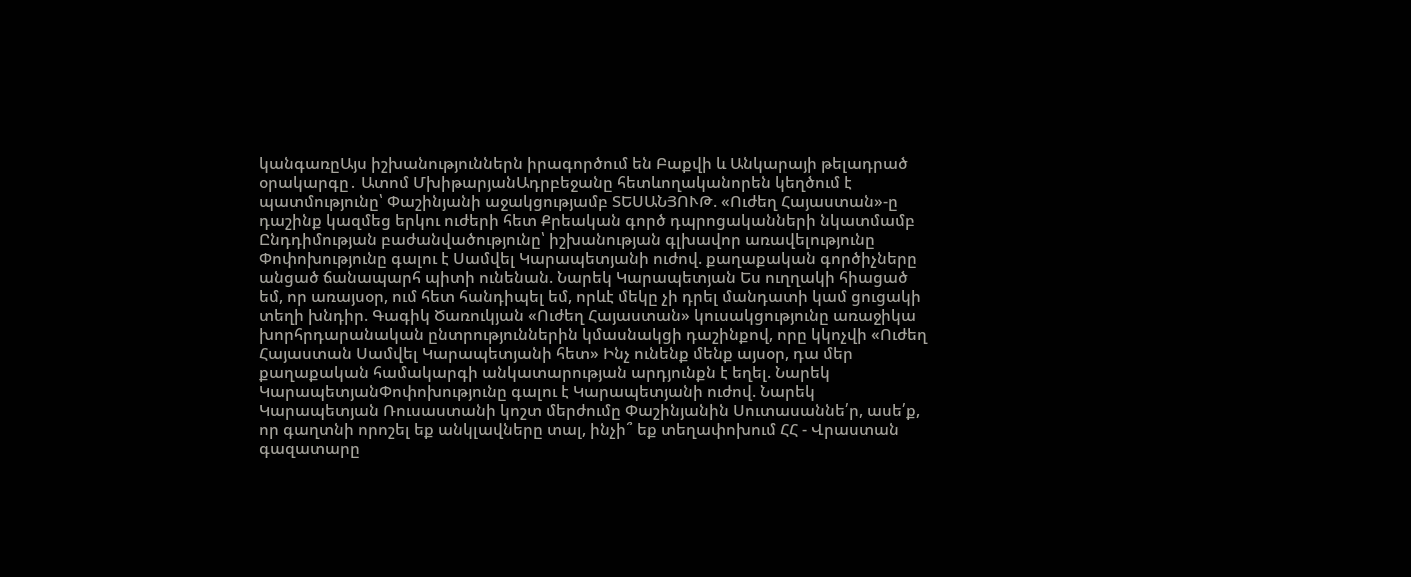կանգառըԱյս իշխանություններն իրագործում են Բաքվի և Անկարայի թելադրած օրակարգը․ Ատոմ ՄխիթարյանԱդրբեջանը հետևողականորեն կեղծում է պատմությունը՝ Փաշինյանի աջակցությամբ ՏԵՍԱՆՅՈՒԹ. «Ուժեղ Հայաստան»-ը դաշինք կազմեց երկու ուժերի հետ Քրեական գործ դպրոցականների նկատմամբ Ընդդիմության բաժանվածությունը՝ իշխանության գլխավոր առավելությունը Փոփոխությունը գալու է Սամվել Կարապետյանի ուժով. քաղաքական գործիչները անցած ճանապարհ պիտի ունենան. Նարեկ Կարապետյան Ես ուղղակի հիացած եմ, որ առայսօր, ում հետ հանդիպել եմ, որևէ մեկը չի դրել մանդատի կամ ցուցակի տեղի խնդիր. Գագիկ Ծառուկյան «Ուժեղ Հայաստան» կուսակցությունը առաջիկա խորհրդարանական ընտրություններին կմասնակցի դաշինքով, որը կկոչվի «Ուժեղ Հայաստան Սամվել Կարապետյանի հետ» Ինչ ունենք մենք այսօր, դա մեր քաղաքական համակարգի անկատարության արդյունքն է եղել. Նարեկ ԿարապետյանՓոփոխությունը գալու է Կարապետյանի ուժով. Նարեկ Կարապետյան Ռուսաստանի կոշտ մերժումը Փաշինյանին Սուտասաննե՛ր, ասե՛ք, որ գաղտնի որոշել եք անկլավները տալ, ինչի՞ եք տեղափոխում ՀՀ - Վրաստան գազատարը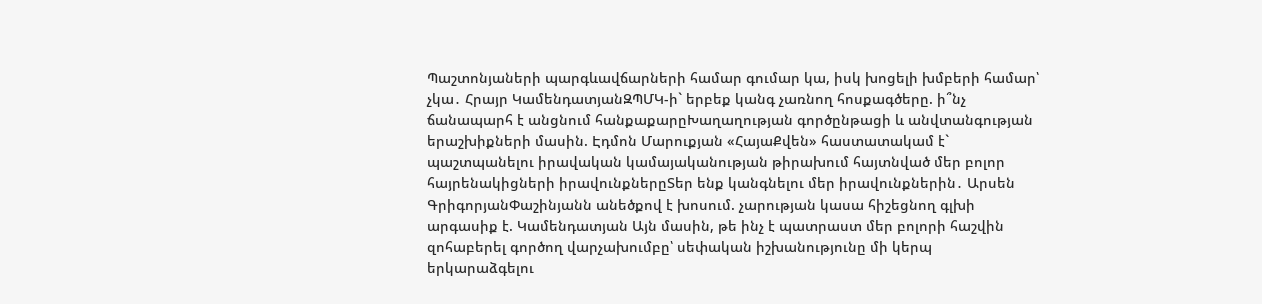Պաշտոնյաների պարգևավճարների համար գումար կա, իսկ խոցելի խմբերի համար՝ չկա․ Հրայր ԿամենդատյանԶՊՄԿ-ի` երբեք կանգ չառնող հոսքագծերը. ի՞նչ ճանապարհ է անցնում հանքաքարըԽաղաղության գործընթացի և անվտանգության երաշխիքների մասին. Էդմոն Մարուքյան «ՀայաՔվեն» հաստատակամ է` պաշտպանելու իրավական կամայականության թիրախում հայտնված մեր բոլոր հայրենակիցների իրավունքներըՏեր ենք կանգնելու մեր իրավունքներին․ Արսեն ԳրիգորյանՓաշինյանն անեծքով է խոսում. չարության կասա հիշեցնող գլխի արգասիք է. Կամենդատյան Այն մասին, թե ինչ է պատրաստ մեր բոլորի հաշվին զոհաբերել գործող վարչախումբը՝ սեփական իշխանությունը մի կերպ երկարաձգելու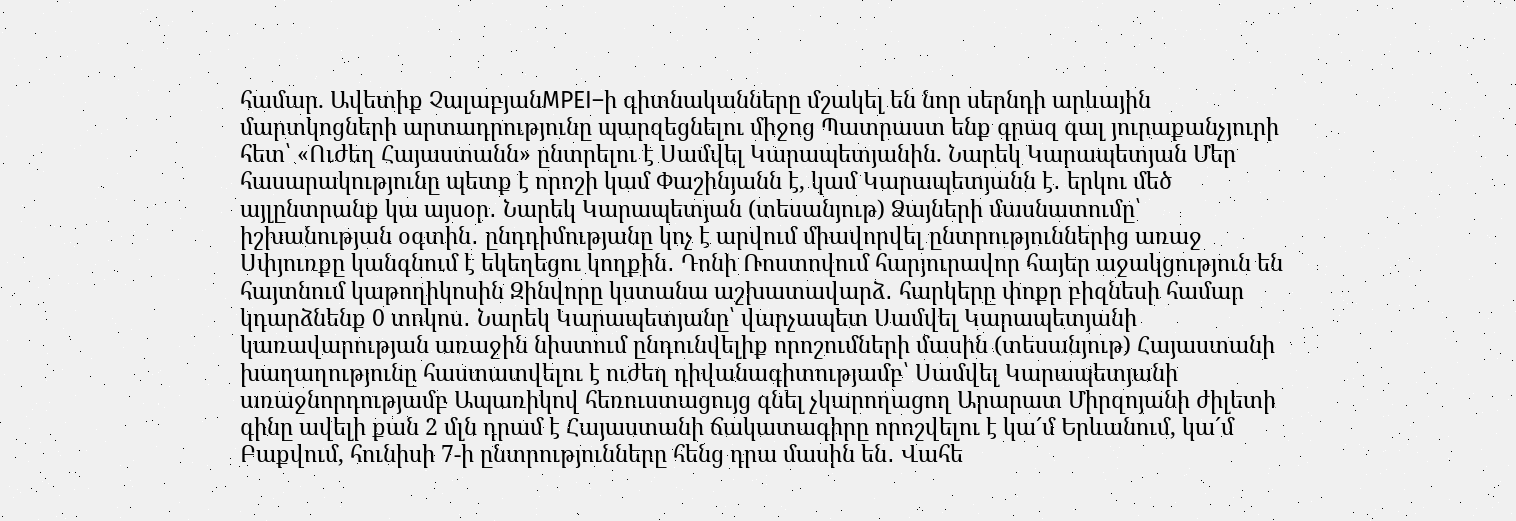համար. Ավետիք ՉալաբյանMPEI–ի գիտնականները մշակել են նոր սերնդի արևային մարտկոցների արտադրությունը պարզեցնելու միջոց Պատրաստ ենք գրազ գալ յուրաքանչյուրի հետ՝ «Ուժեղ Հայաստանն» ընտրելու է Սամվել Կարապետյանին. Նարեկ Կարապետյան Մեր հասարակությունը պետք է որոշի կամ Փաշինյանն է, կամ Կարապետյանն է․ երկու մեծ այլընտրանք կա այսօր․ Նարեկ Կարապետյան (տեսանյութ) Ձայների մասնատումը՝ իշխանության օգտին․ ընդդիմությանը կոչ է արվում միավորվել ընտրություններից առաջ Սփյուռքը կանգնում է եկեղեցու կողքին․ Դոնի Ռոստովում հարյուրավոր հայեր աջակցություն են հայտնում կաթողիկոսին Զինվորը կստանա աշխատավարձ․ հարկերը փոքր բիզնեսի համար կդարձնենք 0 տոկոս․ Նարեկ Կարապետյանը՝ վարչապետ Սամվել Կարապետյանի կառավարության առաջին նիստում ընդունվելիք որոշումների մասին (տեսանյութ) Հայաստանի խաղաղությունը հաստատվելու է ուժեղ դիվանագիտությամբ՝ Սամվել Կարապետյանի առաջնորդությամբ Ապառիկով հեռուստացույց գնել չկարողացող Արարատ Միրզոյանի ժիլետի գինը ավելի քան 2 մլն դրամ է Հայաստանի ճակատագիրը որոշվելու է կա´մ Երևանում, կա´մ Բաքվում, հունիսի 7-ի ընտրությունները հենց դրա մասին են․ Վահե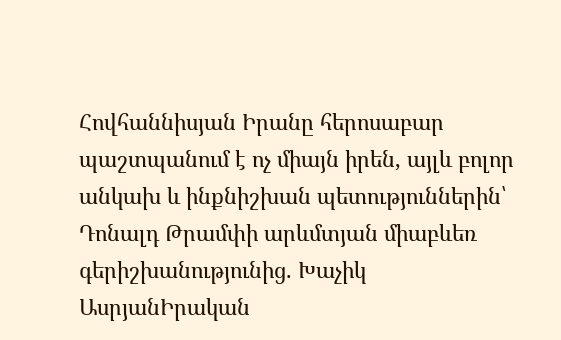Հովհաննիսյան Իրանը հերոսաբար պաշտպանում է ոչ միայն իրեն, այլև բոլոր անկախ և ինքնիշխան պետություններին՝ Դոնալդ Թրամփի արևմտյան միաբևեռ գերիշխանությունից. Խաչիկ ԱսրյանԻրական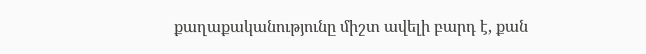քաղաքականությունը միշտ ավելի բարդ է, քան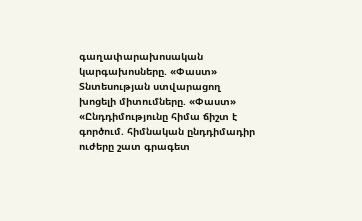գաղափարախոսական կարգախոսները. «Փաստ» Տնտեսության ստվարացող խոցելի միտումները. «Փաստ» «Ընդդիմությունը հիմա ճիշտ է գործում. հիմնական ընդդիմադիր ուժերը շատ գրագետ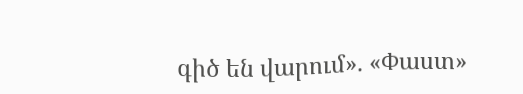գիծ են վարում». «Փաստ»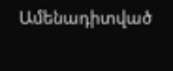Ամենադիտված